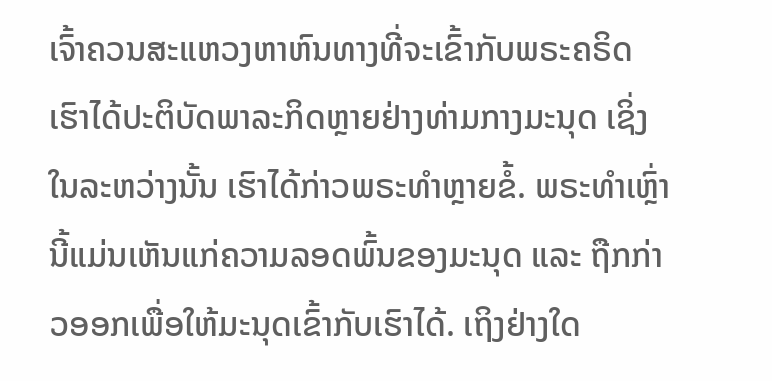ເຈົ້າຄວນສະແຫວງຫາຫົນທາງທີ່ຈະເຂົ້າກັບພຣະຄຣິດ
ເຮົາໄດ້ປະຕິບັດພາລະກິດຫຼາຍຢ່າງທ່າມກາງມະນຸດ ເຊິ່ງໃນລະຫວ່າງນັ້ນ ເຮົາໄດ້ກ່າວພຣະທຳຫຼາຍຂໍ້. ພຣະທຳເຫຼົ່ານີ້ແມ່ນເຫັນແກ່ຄວາມລອດພົ້ນຂອງມະນຸດ ແລະ ຖືກກ່າວອອກເພື່ອໃຫ້ມະນຸດເຂົ້າກັບເຮົາໄດ້. ເຖິງຢ່າງໃດ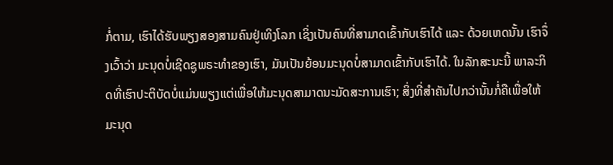ກໍ່ຕາມ, ເຮົາໄດ້ຮັບພຽງສອງສາມຄົນຢູ່ເທິງໂລກ ເຊິ່ງເປັນຄົນທີ່ສາມາດເຂົ້າກັບເຮົາໄດ້ ແລະ ດ້ວຍເຫດນັ້ນ ເຮົາຈຶ່ງເວົ້າວ່າ ມະນຸດບໍ່ເຊີດຊູພຣະທຳຂອງເຮົາ, ມັນເປັນຍ້ອນມະນຸດບໍ່ສາມາດເຂົ້າກັບເຮົາໄດ້. ໃນລັກສະນະນີ້ ພາລະກິດທີ່ເຮົາປະຕິບັດບໍ່ແມ່ນພຽງແຕ່ເພື່ອໃຫ້ມະນຸດສາມາດນະມັດສະການເຮົາ; ສິ່ງທີ່ສຳຄັນໄປກວ່ານັ້ນກໍ່ຄືເພື່ອໃຫ້ມະນຸດ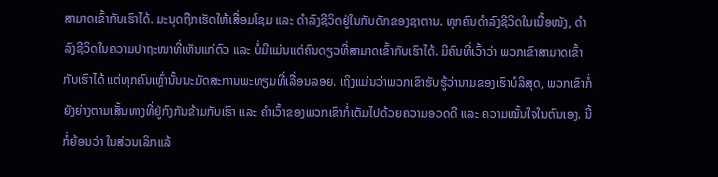ສາມາດເຂົ້າກັບເຮົາໄດ້. ມະນຸດຖືກເຮັດໃຫ້ເສື່ອມໂຊມ ແລະ ດຳລົງຊີວິດຢູ່ໃນກັບດັກຂອງຊາຕານ. ທຸກຄົນດຳລົງຊີວິດໃນເນື້ອໜັງ, ດຳລົງຊີວິດໃນຄວາມປາຖະໜາທີ່ເຫັນແກ່ຕົວ ແລະ ບໍ່ມີແມ່ນແຕ່ຄົນດຽວທີ່ສາມາດເຂົ້າກັບເຮົາໄດ້. ມີຄົນທີ່ເວົ້າວ່າ ພວກເຂົາສາມາດເຂົ້າກັບເຮົາໄດ້ ແຕ່ທຸກຄົນເຫຼົ່ານັ້ນນະມັດສະການພະທຽມທີ່ເລື່ອນລອຍ. ເຖິງແມ່ນວ່າພວກເຂົາຮັບຮູ້ວ່ານາມຂອງເຮົາບໍລິສຸດ, ພວກເຂົາກໍ່ຍັງຍ່າງຕາມເສັ້ນທາງທີ່ຢູ່ກົງກັນຂ້າມກັບເຮົາ ແລະ ຄຳເວົ້າຂອງພວກເຂົາກໍ່ເຕັມໄປດ້ວຍຄວາມອວດດີ ແລະ ຄວາມໝັ້ນໃຈໃນຕົນເອງ. ນີ້ກໍ່ຍ້ອນວ່າ ໃນສ່ວນເລິກແລ້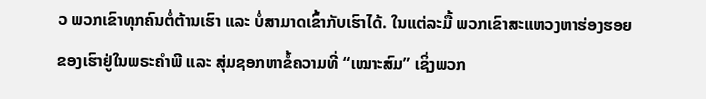ວ ພວກເຂົາທຸກຄົນຕໍ່ຕ້ານເຮົາ ແລະ ບໍ່ສາມາດເຂົ້າກັບເຮົາໄດ້. ໃນແຕ່ລະມື້ ພວກເຂົາສະແຫວງຫາຮ່ອງຮອຍຂອງເຮົາຢູ່ໃນພຣະຄຳພີ ແລະ ສຸ່ມຊອກຫາຂໍ້ຄວາມທີ່ “ເໝາະສົມ” ເຊິ່ງພວກ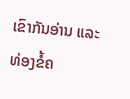ເຂົາກັນອ່ານ ແລະ ທ່ອງຂໍ້ຄ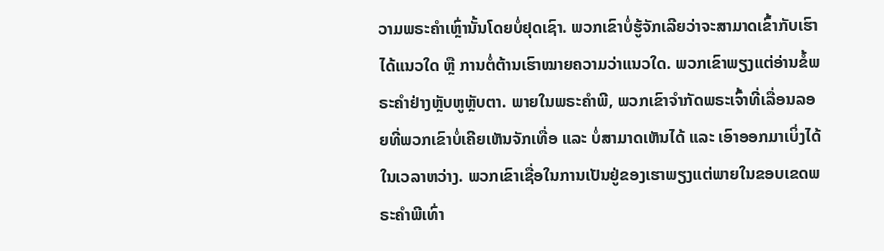ວາມພຣະຄໍາເຫຼົ່ານັ້ນໂດຍບໍ່ຢຸດເຊົາ. ພວກເຂົາບໍ່ຮູ້ຈັກເລີຍວ່າຈະສາມາດເຂົ້າກັບເຮົາໄດ້ແນວໃດ ຫຼື ການຕໍ່ຕ້ານເຮົາໝາຍຄວາມວ່າແນວໃດ. ພວກເຂົາພຽງແຕ່ອ່ານຂໍ້ພຣະຄຳຢ່າງຫຼັບຫູຫຼັບຕາ. ພາຍໃນພຣະຄຳພີ, ພວກເຂົາຈຳກັດພຣະເຈົ້າທີ່ເລື່ອນລອຍທີ່ພວກເຂົາບໍ່ເຄີຍເຫັນຈັກເທື່ອ ແລະ ບໍ່ສາມາດເຫັນໄດ້ ແລະ ເອົາອອກມາເບິ່ງໄດ້ໃນເວລາຫວ່າງ. ພວກເຂົາເຊື່ອໃນການເປັນຢູ່ຂອງເຮາພຽງແຕ່ພາຍໃນຂອບເຂດພຣະຄຳພີເທົ່າ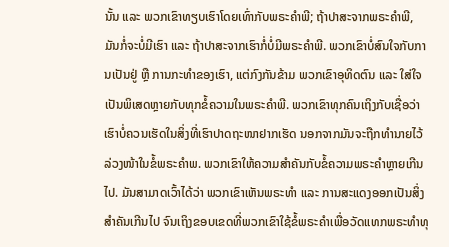ນັ້ນ ແລະ ພວກເຂົາທຽບເຮົາໂດຍເທົ່າກັບພຣະຄຳພີ; ຖ້າປາສະຈາກພຣະຄຳພີ, ມັນກໍ່ຈະບໍ່ມີເຮົາ ແລະ ຖ້າປາສະຈາກເຮົາກໍ່ບໍ່ມີພຣະຄຳພີ. ພວກເຂົາບໍ່ສົນໃຈກັບການເປັນຢູ່ ຫຼື ການກະທຳຂອງເຮົາ, ແຕ່ກົງກັນຂ້າມ ພວກເຂົາອຸທິດຕົນ ແລະ ໃສ່ໃຈເປັນພິເສດຫຼາຍກັບທຸກຂໍ້ຄວາມໃນພຣະຄຳພີ. ພວກເຂົາທຸກຄົນເຖິງກັບເຊື່ອວ່າ ເຮົາບໍ່ຄວນເຮັດໃນສິ່ງທີ່ເຮົາປາດຖະໜາຢາກເຮັດ ນອກຈາກມັນຈະຖືກທຳນາຍໄວ້ລ່ວງໜ້າໃນຂໍ້ພຣະຄຳພ. ພວກເຂົາໃຫ້ຄວາມສຳຄັນກັບຂໍ້ຄວາມພຣະຄຳຫຼາຍເກີນໄປ. ມັນສາມາດເວົ້າໄດ້ວ່າ ພວກເຂົາເຫັນພຣະທຳ ແລະ ການສະແດງອອກເປັນສິ່ງສຳຄັນເກີນໄປ ຈົນເຖິງຂອບເຂດທີ່ພວກເຂົາໃຊ້ຂໍ້ພຣະຄຳເພື່ອວັດແທກພຣະທຳທຸ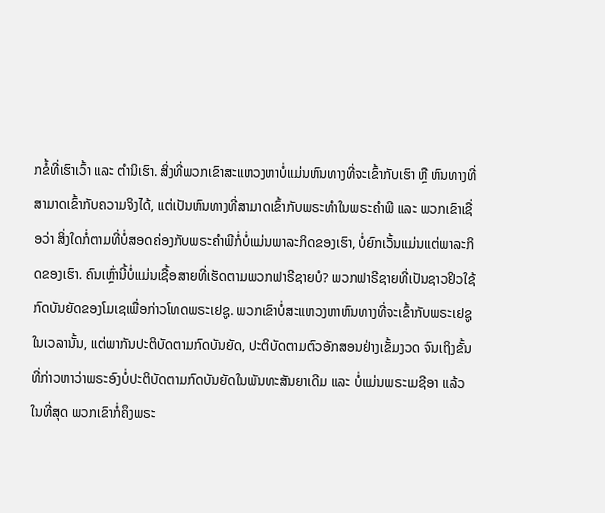ກຂໍ້ທີ່ເຮົາເວົ້າ ແລະ ຕໍານິເຮົາ. ສິ່ງທີ່ພວກເຂົາສະແຫວງຫາບໍ່ແມ່ນຫົນທາງທີ່ຈະເຂົ້າກັບເຮົາ ຫຼື ຫົນທາງທີ່ສາມາດເຂົ້າກັບຄວາມຈິງໄດ້, ແຕ່ເປັນຫົນທາງທີ່ສາມາດເຂົ້າກັບພຣະທຳໃນພຣະຄຳພີ ແລະ ພວກເຂົາເຊື່ອວ່າ ສິ່ງໃດກໍ່ຕາມທີ່ບໍ່ສອດຄ່ອງກັບພຣະຄຳພີກໍ່ບໍ່ແມ່ນພາລະກິດຂອງເຮົາ, ບໍ່ຍົກເວັ້ນແມ່ນແຕ່ພາລະກິດຂອງເຮົາ. ຄົນເຫຼົ່ານີ້ບໍ່ແມ່ນເຊື້ອສາຍທີ່ເຮັດຕາມພວກຟາຣີຊາຍບໍ? ພວກຟາຣີຊາຍທີ່ເປັນຊາວຢິວໃຊ້ກົດບັນຍັດຂອງໂມເຊເພື່ອກ່າວໂທດພຣະເຢຊູ. ພວກເຂົາບໍ່ສະແຫວງຫາຫົນທາງທີ່ຈະເຂົ້າກັບພຣະເຢຊູໃນເວລານັ້ນ, ແຕ່ພາກັນປະຕິບັດຕາມກົດບັນຍັດ, ປະຕິບັດຕາມຕົວອັກສອນຢ່າງເຂັ້ມງວດ ຈົນເຖິງຂັ້ນທີ່ກ່າວຫາວ່າພຣະອົງບໍ່ປະຕິບັດຕາມກົດບັນຍັດໃນພັນທະສັນຍາເດີມ ແລະ ບໍ່ແມ່ນພຣະເມຊີອາ ແລ້ວໃນທີ່ສຸດ ພວກເຂົາກໍ່ຄຶງພຣະ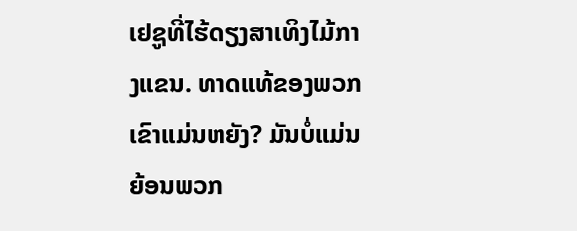ເຢຊູທີ່ໄຮ້ດຽງສາເທິງໄມ້ກາງແຂນ. ທາດແທ້ຂອງພວກເຂົາແມ່ນຫຍັງ? ມັນບໍ່ແມ່ນຍ້ອນພວກ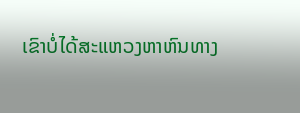ເຂົາບໍ່ໄດ້ສະແຫວງຫາຫົນທາງ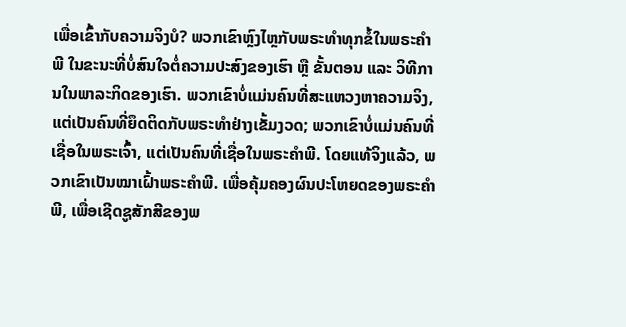ເພື່ອເຂົ້າກັບຄວາມຈິງບໍ? ພວກເຂົາຫຼົງໄຫຼກັບພຣະທຳທຸກຂໍ້ໃນພຣະຄຳພີ ໃນຂະນະທີ່ບໍ່ສົນໃຈຕໍ່ຄວາມປະສົງຂອງເຮົາ ຫຼື ຂັ້ນຕອນ ແລະ ວິທີການໃນພາລະກິດຂອງເຮົາ. ພວກເຂົາບໍ່ແມ່ນຄົນທີ່ສະແຫວງຫາຄວາມຈິງ, ແຕ່ເປັນຄົນທີ່ຍຶດຕິດກັບພຣະທຳຢ່າງເຂັ້ມງວດ; ພວກເຂົາບໍ່ແມ່ນຄົນທີ່ເຊື່ອໃນພຣະເຈົ້າ, ແຕ່ເປັນຄົນທີ່ເຊື່ອໃນພຣະຄຳພີ. ໂດຍແທ້ຈິງແລ້ວ, ພວກເຂົາເປັນໝາເຝົ້າພຣະຄຳພີ. ເພື່ອຄຸ້ມຄອງຜົນປະໂຫຍດຂອງພຣະຄຳພີ, ເພື່ອເຊີດຊູສັກສີຂອງພ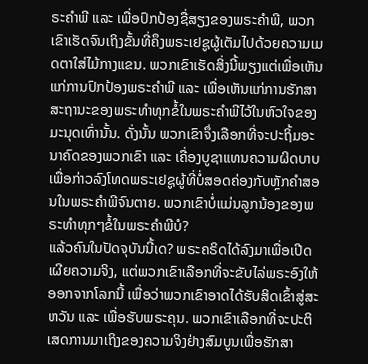ຣະຄຳພີ ແລະ ເພື່ອປົກປ້ອງຊື່ສຽງຂອງພຣະຄຳພີ, ພວກເຂົາເຮັດຈົນເຖິງຂັ້ນທີ່ຄຶງພຣະເຢຊູຜູ້ເຕັມໄປດ້ວຍຄວາມເມດຕາໃສ່ໄມ້ກາງແຂນ. ພວກເຂົາເຮັດສິ່ງນີ້ພຽງແຕ່ເພື່ອເຫັນແກ່ການປົກປ້ອງພຣະຄຳພີ ແລະ ເພື່ອເຫັນແກ່ການຮັກສາສະຖານະຂອງພຣະທຳທຸກຂໍ້ໃນພຣະຄຳພີໄວ້ໃນຫົວໃຈຂອງມະນຸດເທົ່ານັ້ນ. ດັ່ງນັ້ນ ພວກເຂົາຈຶ່ງເລືອກທີ່ຈະປະຖິ້ມອະນາຄົດຂອງພວກເຂົາ ແລະ ເຄື່ອງບູຊາແທນຄວາມຜິດບາບເພື່ອກ່າວລົງໂທດພຣະເຢຊູຜູ້ທີ່ບໍ່ສອດຄ່ອງກັບຫຼັກຄຳສອນໃນພຣະຄຳພີຈົນຕາຍ. ພວກເຂົາບໍ່ແມ່ນລູກນ້ອງຂອງພຣະທຳທຸກໆຂໍ້ໃນພຣະຄຳພີບໍ?
ແລ້ວຄົນໃນປັດຈຸບັນນີ້ເດ? ພຣະຄຣິດໄດ້ລົງມາເພື່ອເປີດເຜີຍຄວາມຈິງ, ແຕ່ພວກເຂົາເລືອກທີ່ຈະຂັບໄລ່ພຣະອົງໃຫ້ອອກຈາກໂລກນີ້ ເພື່ອວ່າພວກເຂົາອາດໄດ້ຮັບສິດເຂົ້າສູ່ສະຫວັນ ແລະ ເພື່ອຮັບພຣະຄຸນ. ພວກເຂົາເລືອກທີ່ຈະປະຕິເສດການມາເຖິງຂອງຄວາມຈິງຢ່າງສົມບູນເພື່ອຮັກສາ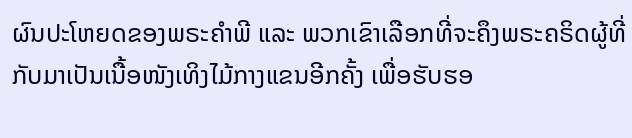ຜົນປະໂຫຍດຂອງພຣະຄຳພີ ແລະ ພວກເຂົາເລືອກທີ່ຈະຄຶງພຣະຄຣິດຜູ້ທີ່ກັບມາເປັນເນື້ອໜັງເທິງໄມ້ກາງແຂນອີກຄັ້ງ ເພື່ອຮັບຮອ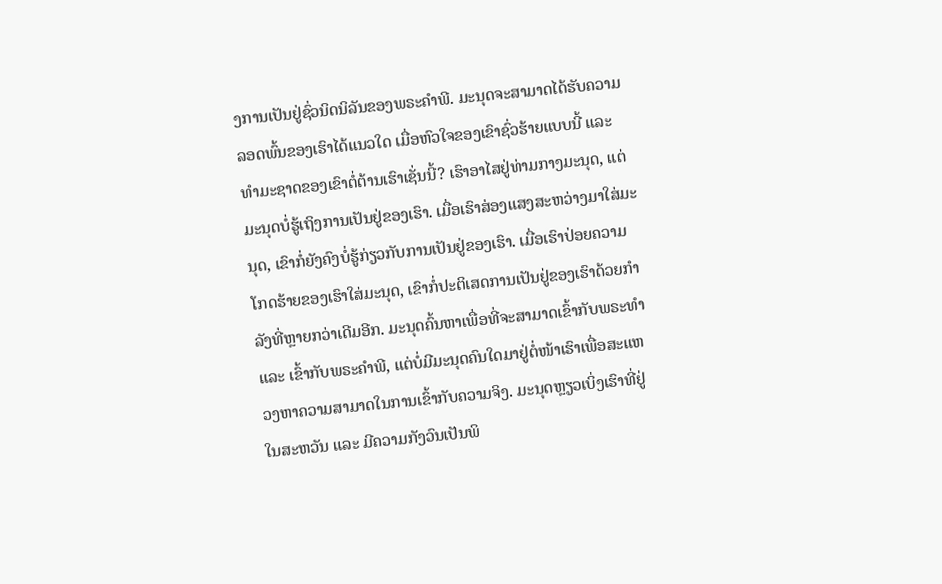ງການເປັນຢູ່ຊົ່ວນິດນິລັນຂອງພຣະຄຳພີ. ມະນຸດຈະສາມາດໄດ້ຮັບຄວາມລອດພົ້ນຂອງເຮົາໄດ້ແນວໃດ ເມື່ອຫົວໃຈຂອງເຂົາຊົ່ວຮ້າຍແບບນີ້ ແລະ ທຳມະຊາດຂອງເຂົາຕໍ່ຕ້ານເຮົາເຊັ່ນນີ້? ເຮົາອາໄສຢູ່ທ່າມກາງມະນຸດ, ແຕ່ມະນຸດບໍ່ຮູ້ເຖິງການເປັນຢູ່ຂອງເຮົາ. ເມື່ອເຮົາສ່ອງແສງສະຫວ່າງມາໃສ່ມະນຸດ, ເຂົາກໍ່ຍັງຄົງບໍ່ຮູ້ກ່ຽວກັບການເປັນຢູ່ຂອງເຮົາ. ເມື່ອເຮົາປ່ອຍຄວາມໂກດຮ້າຍຂອງເຮົາໃສ່ມະນຸດ, ເຂົາກໍ່ປະຕິເສດການເປັນຢູ່ຂອງເຮົາດ້ວຍກຳລັງທີ່ຫຼາຍກວ່າເດີມອີກ. ມະນຸດຄົ້ນຫາເພື່ອທີ່ຈະສາມາດເຂົ້າກັບພຣະທຳ ແລະ ເຂົ້າກັບພຣະຄຳພີ, ແຕ່ບໍ່ມີມະນຸດຄົນໃດມາຢູ່ຕໍ່ໜ້າເຮົາເພື່ອສະແຫວງຫາຄວາມສາມາດໃນການເຂົ້າກັບຄວາມຈິງ. ມະນຸດຫຼຽວເບິ່ງເຮົາທີ່ຢູ່ໃນສະຫວັນ ແລະ ມີຄວາມກັງວົນເປັນພິ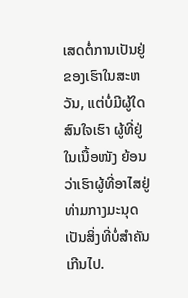ເສດຕໍ່ການເປັນຢູ່ຂອງເຮົາໃນສະຫວັນ, ແຕ່ບໍ່ມີຜູ້ໃດສົນໃຈເຮົາ ຜູ້ທີ່ຢູ່ໃນເນື້ອໜັງ ຍ້ອນວ່າເຮົາຜູ້ທີ່ອາໄສຢູ່ທ່າມກາງມະນຸດເປັນສິ່ງທີ່ບໍ່ສຳຄັນເກີນໄປ.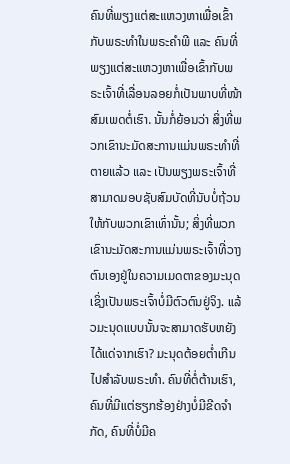ຄົນທີ່ພຽງແຕ່ສະແຫວງຫາເພື່ອເຂົ້າກັບພຣະທຳໃນພຣະຄຳພີ ແລະ ຄົນທີ່ພຽງແຕ່ສະແຫວງຫາເພື່ອເຂົ້າກັບພຣະເຈົ້າທີ່ເລື່ອນລອຍກໍ່ເປັນພາບທີ່ໜ້າສົມເພດຕໍ່ເຮົາ. ນັ້ນກໍ່ຍ້ອນວ່າ ສິ່ງທີ່ພວກເຂົານະມັດສະການແມ່ນພຣະທຳທີ່ຕາຍແລ້ວ ແລະ ເປັນພຽງພຣະເຈົ້າທີ່ສາມາດມອບຊັບສົມບັດທີ່ນັບບໍ່ຖ້ວນໃຫ້ກັບພວກເຂົາເທົ່ານັ້ນ; ສິ່ງທີ່ພວກເຂົານະມັດສະການແມ່ນພຣະເຈົ້າທີ່ວາງຕົນເອງຢູ່ໃນຄວາມເມດຕາຂອງມະນຸດ ເຊິ່ງເປັນພຣະເຈົ້າບໍ່ມີຕົວຕົນຢູ່ຈິງ. ແລ້ວມະນຸດແບບນັ້ນຈະສາມາດຮັບຫຍັງໄດ້ແດ່ຈາກເຮົາ? ມະນຸດຕ້ອຍຕໍ່າເກີນໄປສຳລັບພຣະທຳ. ຄົນທີ່ຕໍ່ຕ້ານເຮົາ, ຄົນທີ່ມີແຕ່ຮຽກຮ້ອງຢ່າງບໍ່ມີຂີດຈຳກັດ, ຄົນທີ່ບໍ່ມີຄ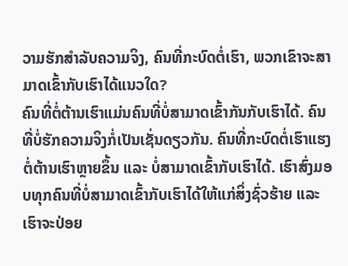ວາມຮັກສຳລັບຄວາມຈິງ, ຄົນທີ່ກະບົດຕໍ່ເຮົາ, ພວກເຂົາຈະສາມາດເຂົ້າກັບເຮົາໄດ້ແນວໃດ?
ຄົນທີ່ຕໍ່ຕ້ານເຮົາແມ່ນຄົນທີ່ບໍ່ສາມາດເຂົ້າກັນກັບເຮົາໄດ້. ຄົນທີ່ບໍ່ຮັກຄວາມຈິງກໍ່ເປັນເຊັ່ນດຽວກັນ. ຄົນທີ່ກະບົດຕໍ່ເຮົາແຮງຕໍ່ຕ້ານເຮົາຫຼາຍຂຶ້ນ ແລະ ບໍ່ສາມາດເຂົ້າກັບເຮົາໄດ້. ເຮົາສົ່ງມອບທຸກຄົນທີ່ບໍ່ສາມາດເຂົ້າກັບເຮົາໄດ້ໃຫ້ແກ່ສິ່ງຊົ່ວຮ້າຍ ແລະ ເຮົາຈະປ່ອຍ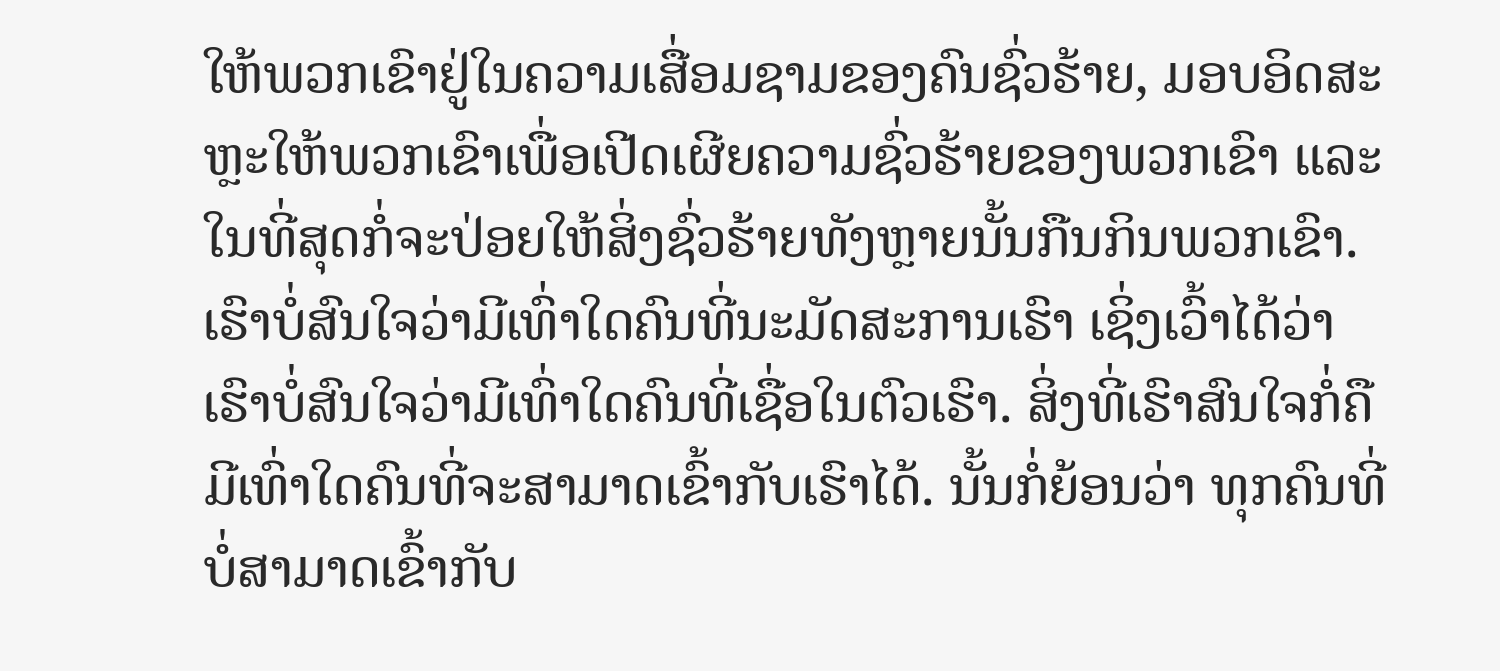ໃຫ້ພວກເຂົາຢູ່ໃນຄວາມເສື່ອມຊາມຂອງຄົນຊົ່ວຮ້າຍ, ມອບອິດສະຫຼະໃຫ້ພວກເຂົາເພື່ອເປີດເຜີຍຄວາມຊົ່ວຮ້າຍຂອງພວກເຂົາ ແລະ ໃນທີ່ສຸດກໍ່ຈະປ່ອຍໃຫ້ສິ່ງຊົ່ວຮ້າຍທັງຫຼາຍນັ້ນກືນກິນພວກເຂົາ. ເຮົາບໍ່ສົນໃຈວ່າມີເທົ່າໃດຄົນທີ່ນະມັດສະການເຮົາ ເຊິ່ງເວົ້າໄດ້ວ່າ ເຮົາບໍ່ສົນໃຈວ່າມີເທົ່າໃດຄົນທີ່ເຊື່ອໃນຕົວເຮົາ. ສິ່ງທີ່ເຮົາສົນໃຈກໍ່ຄືມີເທົ່າໃດຄົນທີ່ຈະສາມາດເຂົ້າກັບເຮົາໄດ້. ນັ້ນກໍ່ຍ້ອນວ່າ ທຸກຄົນທີ່ບໍ່ສາມາດເຂົ້າກັບ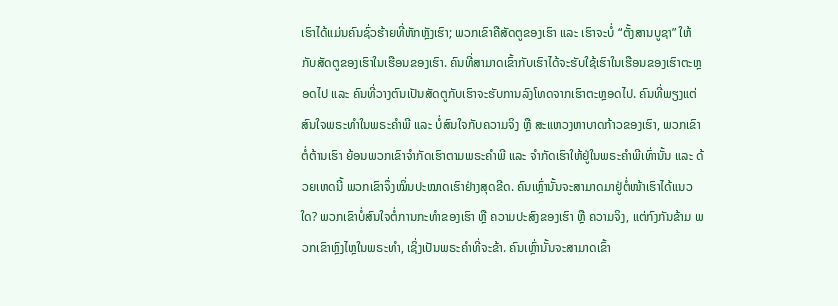ເຮົາໄດ້ແມ່ນຄົນຊົ່ວຮ້າຍທີ່ຫັກຫຼັງເຮົາ; ພວກເຂົາຄືສັດຕູຂອງເຮົາ ແລະ ເຮົາຈະບໍ່ “ຕັ້ງສານບູຊາ” ໃຫ້ກັບສັດຕູຂອງເຮົາໃນເຮືອນຂອງເຮົາ. ຄົນທີ່ສາມາດເຂົ້າກັບເຮົາໄດ້ຈະຮັບໃຊ້ເຮົາໃນເຮືອນຂອງເຮົາຕະຫຼອດໄປ ແລະ ຄົນທີ່ວາງຕົນເປັນສັດຕູກັບເຮົາຈະຮັບການລົງໂທດຈາກເຮົາຕະຫຼອດໄປ. ຄົນທີ່ພຽງແຕ່ສົນໃຈພຣະທຳໃນພຣະຄຳພີ ແລະ ບໍ່ສົນໃຈກັບຄວາມຈິງ ຫຼື ສະແຫວງຫາບາດກ້າວຂອງເຮົາ, ພວກເຂົາຕໍ່ຕ້ານເຮົາ ຍ້ອນພວກເຂົາຈຳກັດເຮົາຕາມພຣະຄຳພີ ແລະ ຈຳກັດເຮົາໃຫ້ຢູ່ໃນພຣະຄຳພີເທົ່ານັ້ນ ແລະ ດ້ວຍເຫດນີ້ ພວກເຂົາຈຶ່ງໝິ່ນປະໝາດເຮົາຢ່າງສຸດຂີດ. ຄົນເຫຼົ່ານັ້ນຈະສາມາດມາຢູ່ຕໍ່ໜ້າເຮົາໄດ້ແນວໃດ? ພວກເຂົາບໍ່ສົນໃຈຕໍ່ການກະທຳຂອງເຮົາ ຫຼື ຄວາມປະສົງຂອງເຮົາ ຫຼື ຄວາມຈິງ, ແຕ່ກົງກັນຂ້າມ ພວກເຂົາຫຼົງໄຫຼໃນພຣະທຳ, ເຊິ່ງເປັນພຣະຄໍາທີ່ຈະຂ້າ. ຄົນເຫຼົ່ານັ້ນຈະສາມາດເຂົ້າ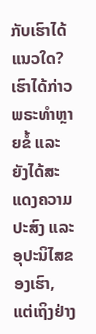ກັບເຮົາໄດ້ແນວໃດ?
ເຮົາໄດ້ກ່າວພຣະທຳຫຼາຍຂໍ້ ແລະ ຍັງໄດ້ສະແດງຄວາມປະສົງ ແລະ ອຸປະນິໄສຂອງເຮົາ, ແຕ່ເຖິງຢ່າງ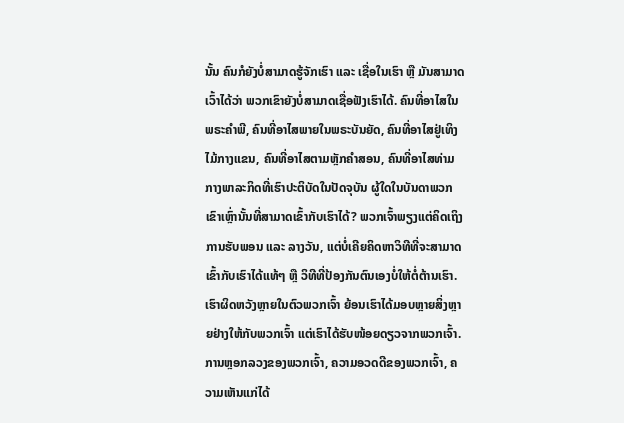ນັ້ນ ຄົນກໍຍັງບໍ່ສາມາດຮູ້ຈັກເຮົາ ແລະ ເຊື່ອໃນເຮົາ ຫຼື ມັນສາມາດເວົ້າໄດ້ວ່າ ພວກເຂົາຍັງບໍ່ສາມາດເຊື່ອຟັງເຮົາໄດ້. ຄົນທີ່ອາໄສໃນພຣະຄຳພີ, ຄົນທີ່ອາໄສພາຍໃນພຣະບັນຍັດ, ຄົນທີ່ອາໄສຢູ່ເທິງໄມ້ກາງແຂນ, ຄົນທີ່ອາໄສຕາມຫຼັກຄຳສອນ, ຄົນທີ່ອາໄສທ່າມກາງພາລະກິດທີ່ເຮົາປະຕິບັດໃນປັດຈຸບັນ ຜູ້ໃດໃນບັນດາພວກເຂົາເຫຼົ່ານັ້ນທີ່ສາມາດເຂົ້າກັບເຮົາໄດ້? ພວກເຈົ້າພຽງແຕ່ຄິດເຖິງການຮັບພອນ ແລະ ລາງວັນ, ແຕ່ບໍ່ເຄີຍຄິດຫາວິທີທີ່ຈະສາມາດເຂົ້າກັບເຮົາໄດ້ແທ້ໆ ຫຼື ວິທີທີ່ປ້ອງກັນຕົນເອງບໍ່ໃຫ້ຕໍ່ຕ້ານເຮົາ. ເຮົາຜິດຫວັງຫຼາຍໃນຕົວພວກເຈົ້າ ຍ້ອນເຮົາໄດ້ມອບຫຼາຍສິ່ງຫຼາຍຢ່າງໃຫ້ກັບພວກເຈົ້າ ແຕ່ເຮົາໄດ້ຮັບໜ້ອຍດຽວຈາກພວກເຈົ້າ. ການຫຼອກລວງຂອງພວກເຈົ້າ, ຄວາມອວດດີຂອງພວກເຈົ້າ, ຄວາມເຫັນແກ່ໄດ້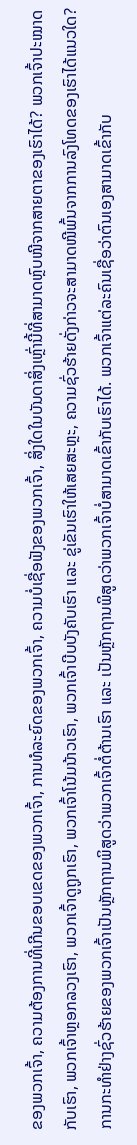ຂອງພວກເຈົ້າ, ຄວາມຕ້ອງການທີ່ເກີນຂອບເຂດຂອງພວກເຈົ້າ, ການທໍລະຍົດຂອງພວກເຈົ້າ, ຄວາມບໍ່ເຊື່ອຟັງຂອງພວກເຈົ້າ, ສິ່ງໃດໃນບັນດາສິ່ງເຫຼົ່ານີ້ທີ່ສາມາດຫຼົບໜີຈາກສາຍຕາຂອງເຮົາໄດ້? ພວກເຈົ້າປະໝາດກັບເຮົາ, ພວກເຈົ້າຫຼອກລວງເຮົາ, ພວກເຈົ້າດູຖູກເຮົາ, ພວກເຈົ້າໂນ້ມນ້າວເຮົາ, ພວກເຈົ້າບີບບັງຄັບເຮົາ ແລະ ຂູ່ເຂັນເຮົາໃຫ້ເສຍສະຫຼະ, ຄວາມຊົ່ວຮ້າຍດັ່ງກ່າວຈະສາມາດໜີພົ້ນຈາກການລົງໂທດຂອງເຮົາໄດ້ແນວໃດ? ການກະທຳຢ່າງຊົ່ວຮ້າຍຂອງພວກເຈົ້າເປັນຫຼັກຖານພິສູດວ່າພວກເຈົ້າຕໍ່ຕ້ານເຮົາ ແລະ ເປັນຫຼັກຖານພິສູດວ່າພວກເຈົ້າບໍ່ສາມາດເຂົ້າກັບເຮົາໄດ້. ພວກເຈົ້າແຕ່ລະຄົນເຊື່ອວ່າຕົນເອງສາມາດເຂົ້າກັບ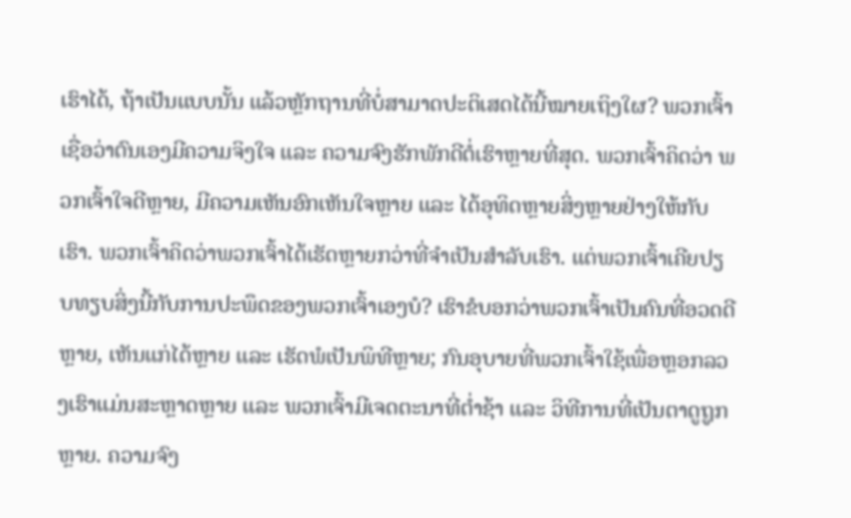ເຮົາໄດ້, ຖ້າເປັນແບບນັ້ນ ແລ້ວຫຼັກຖານທີ່ບໍ່ສາມາດປະຕິເສດໄດ້ນີ້ໝາຍເຖິງໃຜ? ພວກເຈົ້າເຊື່ອວ່າຕົນເອງມີຄວາມຈິງໃຈ ແລະ ຄວາມຈົງຮັກພັກດີຕໍ່ເຮົາຫຼາຍທີ່ສຸດ. ພວກເຈົ້າຄິດວ່າ ພວກເຈົ້າໃຈດີຫຼາຍ, ມີຄວາມເຫັນອົກເຫັນໃຈຫຼາຍ ແລະ ໄດ້ອຸທິດຫຼາຍສິ່ງຫຼາຍຢ່າງໃຫ້ກັບເຮົາ. ພວກເຈົ້າຄິດວ່າພວກເຈົ້າໄດ້ເຮັດຫຼາຍກວ່າທີ່ຈຳເປັນສຳລັບເຮົາ. ແຕ່ພວກເຈົ້າເຄີຍປຽບທຽບສິ່ງນີ້ກັບການປະພຶດຂອງພວກເຈົ້າເອງບໍ? ເຮົາຂໍບອກວ່າພວກເຈົ້າເປັນຄົນທີ່ອວດດີຫຼາຍ, ເຫັນແກ່ໄດ້ຫຼາຍ ແລະ ເຮັດພໍເປັນພິທີຫຼາຍ; ກົນອຸບາຍທີ່ພວກເຈົ້າໃຊ້ເພື່ອຫຼອກລວງເຮົາແມ່ນສະຫຼາດຫຼາຍ ແລະ ພວກເຈົ້າມີເຈດຕະນາທີ່ຕໍ່າຊ້າ ແລະ ວິທີການທີ່ເປັນຕາດູຖູກຫຼາຍ. ຄວາມຈົງ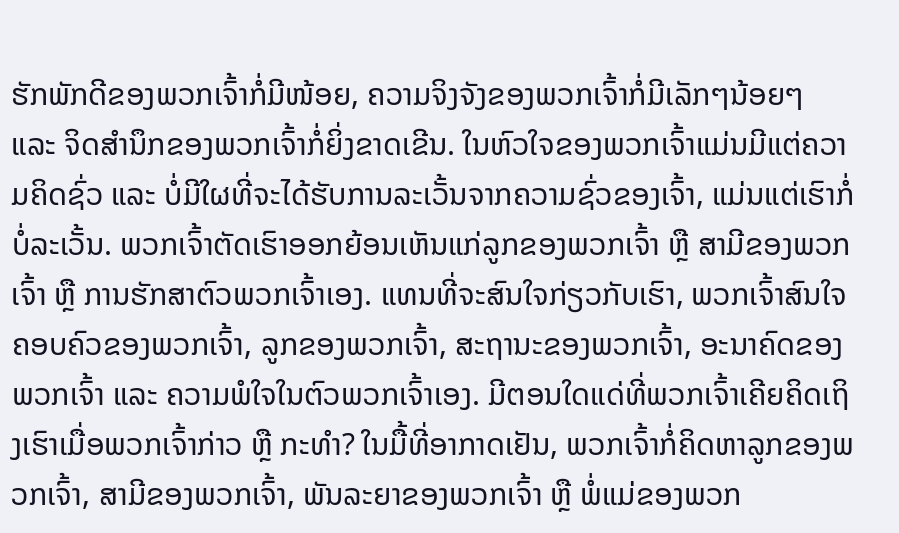ຮັກພັກດີຂອງພວກເຈົ້າກໍ່ມີໜ້ອຍ, ຄວາມຈິງຈັງຂອງພວກເຈົ້າກໍ່ມີເລັກໆນ້ອຍໆ ແລະ ຈິດສຳນຶກຂອງພວກເຈົ້າກໍ່ຍິ່ງຂາດເຂີນ. ໃນຫົວໃຈຂອງພວກເຈົ້າແມ່ນມີແຕ່ຄວາມຄິດຊົ່ວ ແລະ ບໍ່ມີໃຜທີ່ຈະໄດ້ຮັບການລະເວັ້ນຈາກຄວາມຊົ່ວຂອງເຈົ້າ, ແມ່ນແຕ່ເຮົາກໍ່ບໍ່ລະເວັ້ນ. ພວກເຈົ້າຕັດເຮົາອອກຍ້ອນເຫັນແກ່ລູກຂອງພວກເຈົ້າ ຫຼື ສາມີຂອງພວກເຈົ້າ ຫຼື ການຮັກສາຕົວພວກເຈົ້າເອງ. ແທນທີ່ຈະສົນໃຈກ່ຽວກັບເຮົາ, ພວກເຈົ້າສົນໃຈຄອບຄົວຂອງພວກເຈົ້າ, ລູກຂອງພວກເຈົ້າ, ສະຖານະຂອງພວກເຈົ້າ, ອະນາຄົດຂອງພວກເຈົ້າ ແລະ ຄວາມພໍໃຈໃນຕົວພວກເຈົ້າເອງ. ມີຕອນໃດແດ່ທີ່ພວກເຈົ້າເຄີຍຄິດເຖິງເຮົາເມື່ອພວກເຈົ້າກ່າວ ຫຼື ກະທຳ? ໃນມື້ທີ່ອາກາດເຢັນ, ພວກເຈົ້າກໍ່ຄິດຫາລູກຂອງພວກເຈົ້າ, ສາມີຂອງພວກເຈົ້າ, ພັນລະຍາຂອງພວກເຈົ້າ ຫຼື ພໍ່ແມ່ຂອງພວກ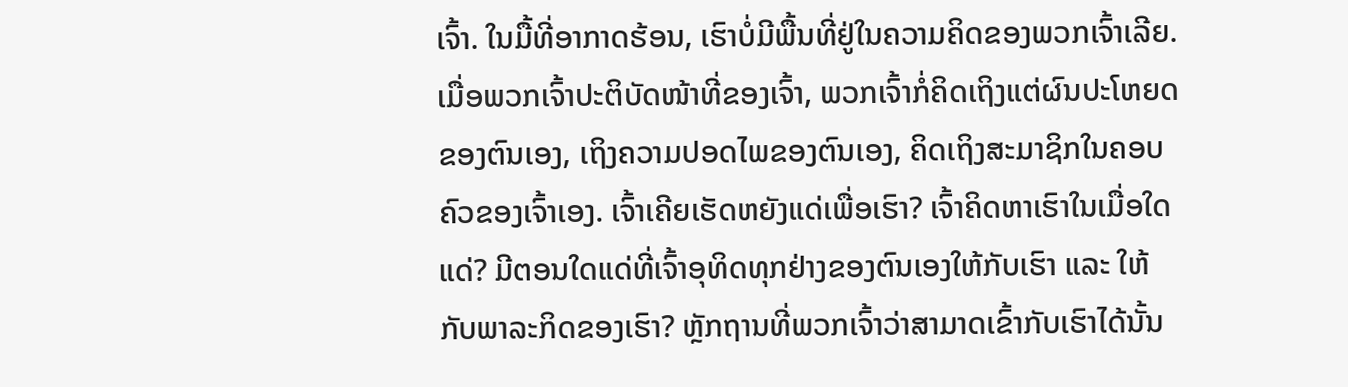ເຈົ້າ. ໃນມື້ທີ່ອາກາດຮ້ອນ, ເຮົາບໍ່ມີພື້ນທີ່ຢູ່ໃນຄວາມຄິດຂອງພວກເຈົ້າເລີຍ. ເມື່ອພວກເຈົ້າປະຕິບັດໜ້າທີ່ຂອງເຈົ້າ, ພວກເຈົ້າກໍ່ຄິດເຖິງແຕ່ຜົນປະໂຫຍດຂອງຕົນເອງ, ເຖິງຄວາມປອດໄພຂອງຕົນເອງ, ຄິດເຖິງສະມາຊິກໃນຄອບຄົວຂອງເຈົ້າເອງ. ເຈົ້າເຄີຍເຮັດຫຍັງແດ່ເພື່ອເຮົາ? ເຈົ້າຄິດຫາເຮົາໃນເມື່ອໃດແດ່? ມີຕອນໃດແດ່ທີ່ເຈົ້າອຸທິດທຸກຢ່າງຂອງຕົນເອງໃຫ້ກັບເຮົາ ແລະ ໃຫ້ກັບພາລະກິດຂອງເຮົາ? ຫຼັກຖານທີ່ພວກເຈົ້າວ່າສາມາດເຂົ້າກັບເຮົາໄດ້ນັ້ນ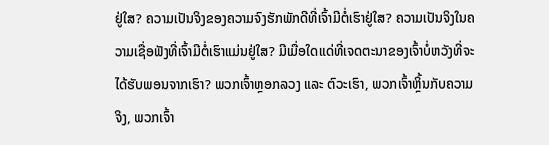ຢູ່ໃສ? ຄວາມເປັນຈິງຂອງຄວາມຈົງຮັກພັກດີທີ່ເຈົ້າມີຕໍ່ເຮົາຢູ່ໃສ? ຄວາມເປັນຈິງໃນຄວາມເຊື່ອຟັງທີ່ເຈົ້າມີຕໍ່ເຮົາແມ່ນຢູ່ໃສ? ມີເມື່ອໃດແດ່ທີ່ເຈດຕະນາຂອງເຈົ້າບໍ່ຫວັງທີ່ຈະໄດ້ຮັບພອນຈາກເຮົາ? ພວກເຈົ້າຫຼອກລວງ ແລະ ຕົວະເຮົາ, ພວກເຈົ້າຫຼິ້ນກັບຄວາມຈິງ, ພວກເຈົ້າ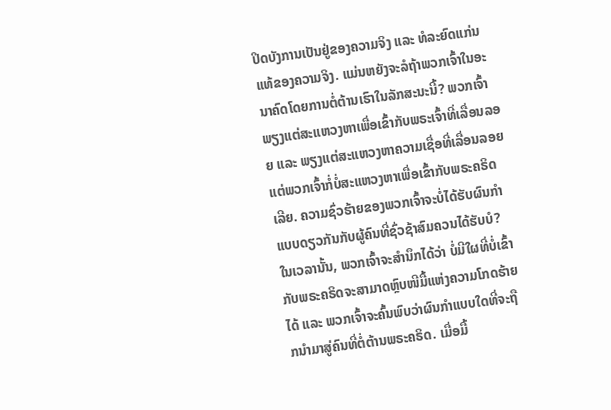ປິດບັງການເປັນຢູ່ຂອງຄວາມຈິງ ແລະ ທໍລະຍົດແກ່ນແທ້ຂອງຄວາມຈິງ. ແມ່ນຫຍັງຈະລໍຖ້າພວກເຈົ້າໃນອະນາຄົດໂດຍການຕໍ່ຕ້ານເຮົາໃນລັກສະນະນີ້? ພວກເຈົ້າພຽງແຕ່ສະແຫວງຫາເພື່ອເຂົ້າກັບພຣະເຈົ້າທີ່ເລື່ອນລອຍ ແລະ ພຽງແຕ່ສະແຫວງຫາຄວາມເຊື່ອທີ່ເລື່ອນລອຍ ແຕ່ພວກເຈົ້າກໍ່ບໍ່ສະແຫວງຫາເພື່ອເຂົ້າກັບພຣະຄຣິດເລີຍ. ຄວາມຊົ່ວຮ້າຍຂອງພວກເຈົ້າຈະບໍ່ໄດ້ຮັບຜົນກໍາແບບດຽວກັນກັບຜູ້ຄົນທີ່ຊົ່ວຊ້າສົມຄວນໄດ້ຮັບບໍ? ໃນເວລານັ້ນ, ພວກເຈົ້າຈະສຳນຶກໄດ້ວ່າ ບໍ່ມີໃຜທີ່ບໍ່ເຂົ້າກັບພຣະຄຣິດຈະສາມາດຫຼົບໜີມື້ແຫ່ງຄວາມໂກດຮ້າຍໄດ້ ແລະ ພວກເຈົ້າຈະຄົ້ນພົບວ່າຜົນກໍາແບບໃດທີ່ຈະຖືກນໍາມາສູ່ຄົນທີ່ຕໍ່ຕ້ານພຣະຄຣິດ. ເມື່ອມື້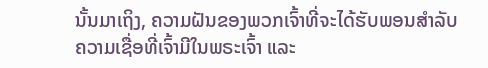ນັ້ນມາເຖິງ, ຄວາມຝັນຂອງພວກເຈົ້າທີ່ຈະໄດ້ຮັບພອນສຳລັບຄວາມເຊື່ອທີ່ເຈົ້າມີໃນພຣະເຈົ້າ ແລະ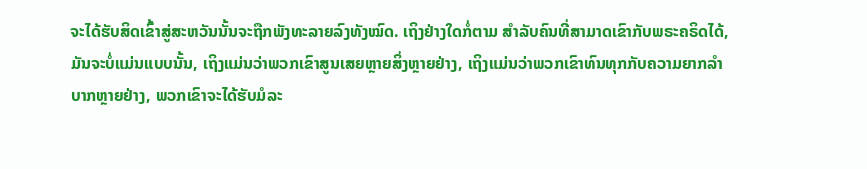ຈະໄດ້ຮັບສິດເຂົ້າສູ່ສະຫວັນນັ້ນຈະຖືກພັງທະລາຍລົງທັງໝົດ. ເຖິງຢ່າງໃດກໍ່ຕາມ ສໍາລັບຄົນທີ່ສາມາດເຂົາກັບພຣະຄຣິດໄດ້, ມັນຈະບໍ່ແມ່ນແບບນັ້ນ, ເຖິງແມ່ນວ່າພວກເຂົາສູນເສຍຫຼາຍສິ່ງຫຼາຍຢ່າງ, ເຖິງແມ່ນວ່າພວກເຂົາທົນທຸກກັບຄວາມຍາກລຳບາກຫຼາຍຢ່າງ, ພວກເຂົາຈະໄດ້ຮັບມໍລະ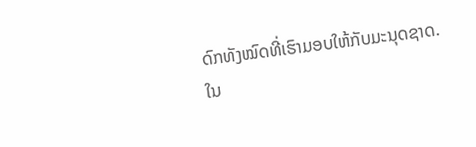ດົກທັງໝົດທີ່ເຮົາມອບໃຫ້ກັບມະນຸດຊາດ. ໃນ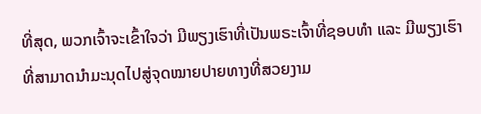ທີ່ສຸດ, ພວກເຈົ້າຈະເຂົ້າໃຈວ່າ ມີພຽງເຮົາທີ່ເປັນພຣະເຈົ້າທີ່ຊອບທຳ ແລະ ມີພຽງເຮົາທີ່ສາມາດນໍາມະນຸດໄປສູ່ຈຸດໝາຍປາຍທາງທີ່ສວຍງາມ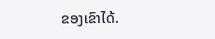ຂອງເຂົາໄດ້.